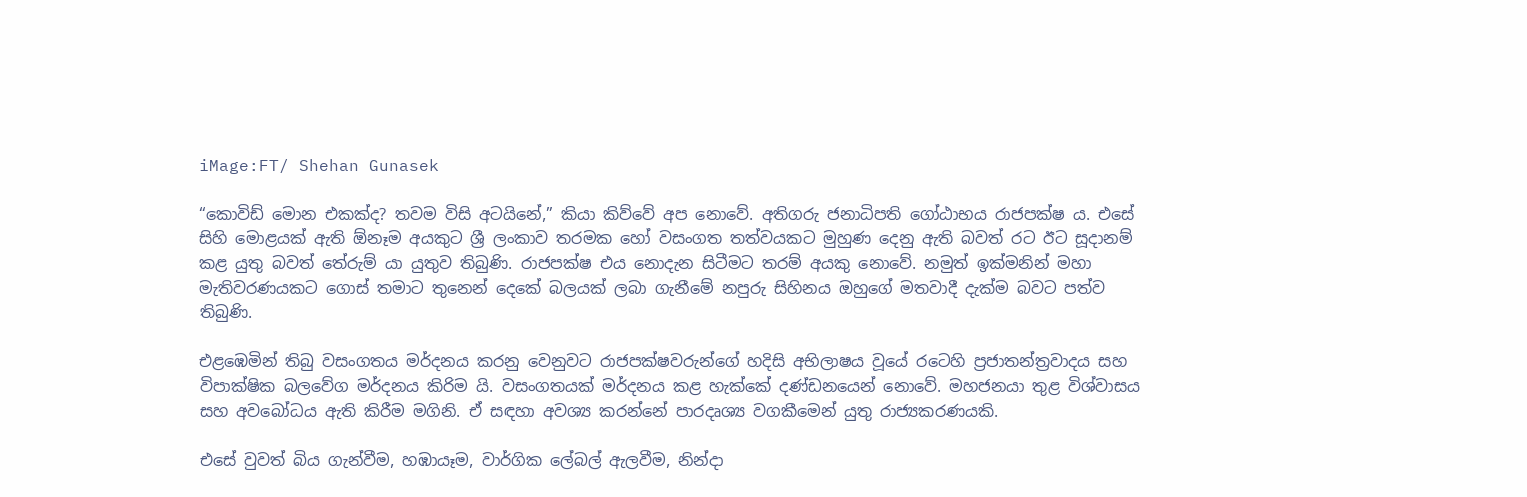iMage:FT/ Shehan Gunasek

“කොවිඩ් මොන එකක්ද? තවම විසි අටයිනේ,” කියා කිව්වේ අප නොවේ. අතිගරු ජනාධිපති ගෝඨාභය රාජපක්ෂ ය. එසේ සිහි මොළයක් ඇති ඕනෑම අයකුට ශ්‍රී ලංකාව තරමක හෝ වසංගත තත්වයකට මුහුණ දෙනු ඇති බවත් රට ඊට සූදානම් කළ යුතු බවත් තේරුම් යා යුතුව තිබුණි. රාජපක්ෂ එය නොදැන සිටීමට තරම් අයකු නොවේ. නමුත් ඉක්මනින් මහා මැතිවරණයකට ගොස් තමාට තුනෙන් දෙකේ බලයක් ලබා ගැනීමේ නපුරු සිහිනය ඔහුගේ මතවාදී දැක්ම බවට පත්ව තිබුණි.

එළඹෙමින් තිබු වසංගතය මර්දනය කරනු වෙනුවට රාජපක්ෂවරුන්ගේ හදිසි අභිලාෂය වූයේ රටෙහි ප්‍රජාතන්ත්‍රවාදය සහ විපාක්ෂික බලවේග මර්දනය කිරිම යි. වසංගතයක් මර්දනය කළ හැක්කේ දණ්ඩනයෙන් නොවේ. මහජනයා තුළ විශ්වාසය සහ අවබෝධය ඇති කිරීම මගිනි. ඒ සඳහා අවශ්‍ය කරන්නේ පාරදෘශ්‍ය වගකීමෙන් යුතු රාජ්‍යකරණයකි.

එසේ වුවත් බිය ගැන්වීම, හඹායෑම, වාර්ගික ලේබල් ඇලවීම, නින්දා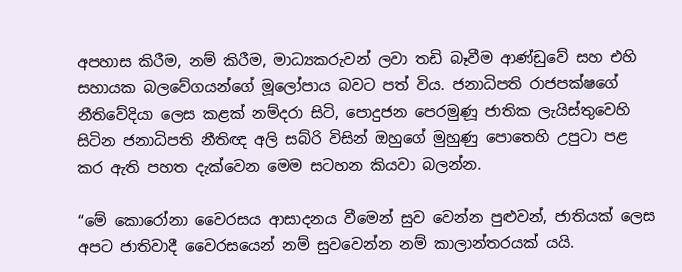අපහාස කිරීම, නම් කිරීම, මාධ්‍යකරුවන් ලවා තඩි බෑවීම ආණ්ඩුවේ සහ එහි සහායක බලවේගයන්ගේ මූලෝපාය බවට පත් විය. ජනාධිපති රාජපක්ෂගේ නීතිවේදියා ලෙස කළක් නම්දරා සිටි, පොදුජන පෙරමුණූ ජාතික ලැයිස්තුවෙහි සිටින ජනාධිපති නීතිඥ අලි සබ්රි විසින් ඔහුගේ මුහුණු පොතෙහි උපුටා පළ කර ඇති පහත දැක්වෙන මෙම සටහන කියවා බලන්න.

“මේ කොරෝනා වෛරසය ආසාදනය වීමෙන් සුව වෙන්න පුළුවන්, ජාතියක් ලෙස අපට ජාතිවාදී වෛරසයෙන් නම් සුවවෙන්න නම් කාලාන්තරයක් යයි.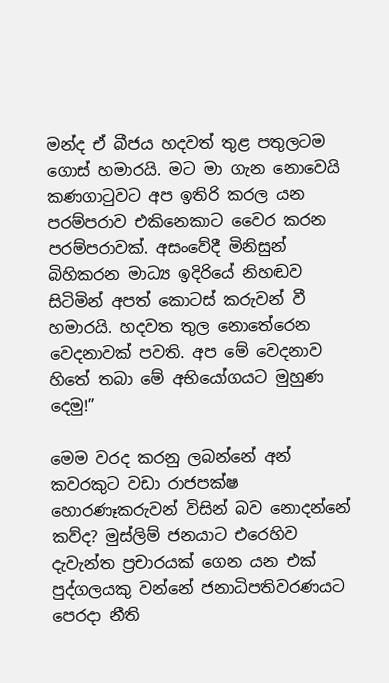මන්ද ඒ බීජය හදවත් තුළ පතුලටම ගොස් හමාරයි. මට මා ගැන නොවෙයි කණගාටුවට අප ඉතිරි කරල යන පරම්පරාව එකිනෙකාට වෛර කරන පරම්පරාවක්. අසංවේදී මිනිසුන් බිහිකරන මාධ්‍ය ඉදිරියේ නිහඬව සිටිමින් අපත් කොටස් කරුවන් වී හමාරයි. හදවත තුල නොතේරෙන වෙදනාවක් පවති. අප මේ වෙදනාව හිතේ තබා මේ අභියෝගයට මුහුණ දෙමු!”

මෙම වරද කරනු ලබන්නේ අන් කවරකුට වඩා රාජපක්ෂ හොරණෑකරුවන් විසින් බව නොදන්නේ කව්ද? මුස්ලිම් ජනයාට එරෙහිව දැවැන්ත ප්‍රචාරයක් ගෙන යන එක් පුද්ගලයකු වන්නේ ජනාධිපතිවරණයට පෙරදා නීති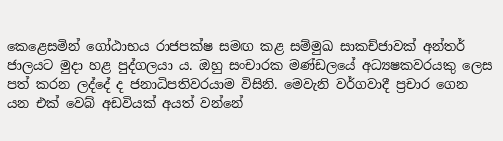කෙළෙසමින් ගෝඨාභය රාජපක්ෂ සමඟ කළ සම්මුඛ සාකච්ජාවක් අන්තර් ජාලයට මුදා හළ පුද්ගලයා ය. ඔහු සංචාරක මණ්ඩලයේ අධ්‍යෂකවරයකු ලෙස පත් කරන ලද්දේ ද ජනාධිපතිවරයාම විසිනි. මෙවැනි වර්ගවාදී ප්‍රචාර ගෙන යන එක් වෙබ් අඩවියක් අයත් වන්නේ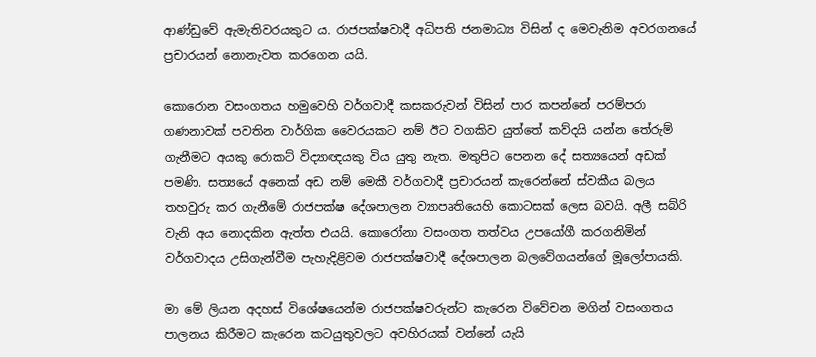ආණ්ඩුවේ ඇමැතිවරයකුට ය. රාජපක්ෂවාදී අධිපති ජනමාධ්‍ය විසින් ද මෙවැනිම අවරගනයේ ප්‍රචාරයන් නොනැවත කරගෙන යයි.

කොරොන වසංගතය හමුවෙහි වර්ගවාදී කසකරුවන් විසින් පාර කපන්නේ පරම්පරා ගණනාවක් පවතින වාර්ගික වෛරයකට නම් ඊට වගකිව යුත්තේ කව්දයි යන්න තේරුම් ගැනීමට අයකු රොකට් විද්‍යාඥයකු විය යුතු නැත. මතුපිට පෙනන දේ සත්‍යයෙන් අඩක් පමණි. සත්‍යයේ අනෙක් අඩ නම් මෙකී වර්ගවාදී ප්‍රචාරයන් කැරෙන්නේ ස්වකීය බලය තහවුරු කර ගැනීමේ රාජපක්ෂ දේශපාලන ව්‍යාපෘතියෙහි කොටසක් ලෙස බවයි. අලී සබ්රි වැනි අය නොදකින ඇත්ත එයයි. කොරෝනා වසංගත තත්වය උපයෝගී කරගනිමින් වර්ගවාදය උසිගැන්වීම පැහැදිළිවම රාජපක්ෂවාදී දේශපාලන බලවේගයන්ගේ මූලෝපායකි.

මා මේ ලියන අදහස් විශේෂයෙන්ම රාජපක්ෂවරුන්ට කැරෙන විවේචන මගින් වසංගතය පාලනය කිරීමට කැරෙන කටයුතුවලට අවහිරයක් වන්නේ යැයි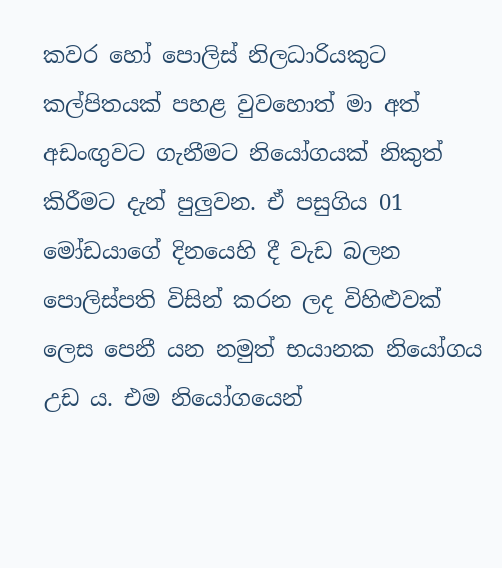කවර හෝ පොලිස් නිලධාරියකුට කල්පිතයක් පහළ වුවහොත් මා අත් අඩංඟුවට ගැනීමට නියෝගයක් නිකුත් කිරීමට දැන් පුලුවන. ඒ පසුගිය 01 මෝඩයාගේ දිනයෙහි දී වැඩ බලන පොලිස්පති විසින් කරන ලද විහිළුවක් ලෙස පෙනී යන නමුත් භයානක නියෝගය උඩ ය. එම නියෝගයෙන්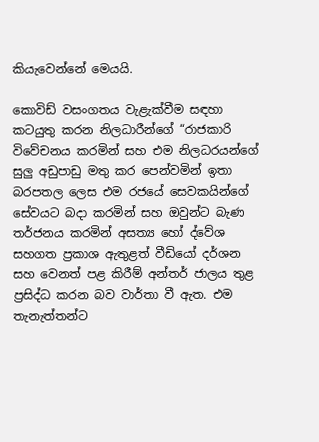කියැවෙන්නේ මෙයයි.

කොවිඩ් වසංගතය වැළැක්වීම සඳහා කටයුතු කරන නිලධාරීන්ගේ “රාජකාරි විවේචනය කරමින් සහ එම නිලධරයන්ගේ සුලු අඩුපාඩු මතු කර පෙන්වමින් ඉතා බරපතල ලෙස එම රජයේ සෙවකයින්ගේ සේවයට බදා කරමින් සහ ඔවුන්ට බැණ තර්ජනය කරමින් අසත්‍ය හෝ ද්වේශ සහගත ප්‍රකාශ ඇතුළත් වීඩියෝ දර්ශන සහ වෙනත් පළ කිරීම් අන්තර් ජාලය තුළ ප්‍රසිද්ධ කරන බව වාර්තා වී ඇත. එම තැනැත්තන්ට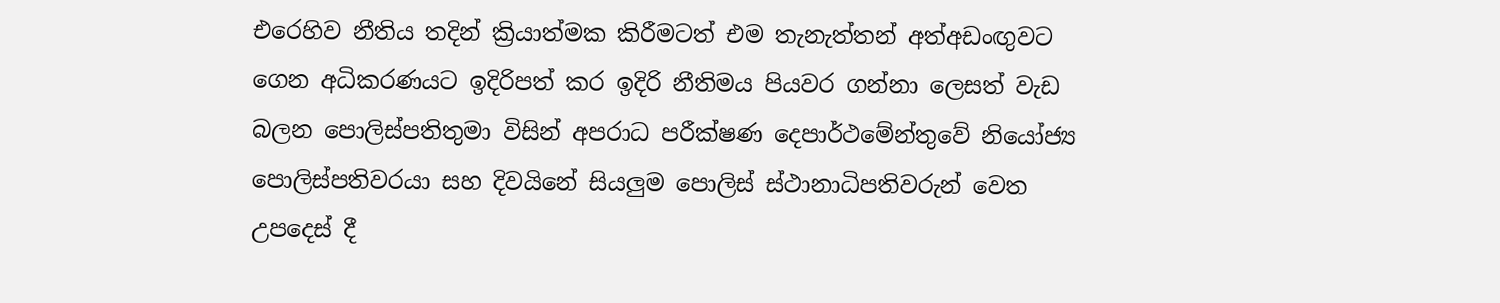එරෙහිව නීතිය තදින් ක්‍රියාත්මක කිරීමටත් එම තැනැත්තන් අත්අඩංඟුවට ගෙන අධිකරණයට ඉදිරිපත් කර ඉදිරි නීතිමය පියවර ගන්නා ලෙසත් වැඩ බලන පොලිස්පතිතුමා විසින් අපරාධ පරීක්ෂණ දෙපාර්ථමේන්තුවේ නියෝජ්‍ය පොලිස්පතිවරයා සහ දිවයිනේ සියලුම පොලිස් ස්ථානාධිපතිවරුන් වෙත උපදෙස් දී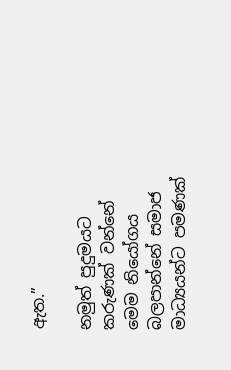ඇත.”

නමුත් පුදුමයට කරුණක් වන්නේ මෙම නියෝගය බලපාන්නේ සමාජ මාධ්‍යයන්ට පමණක්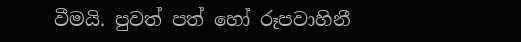වීමයි. පුවත් පත් හෝ රූපවාහිනී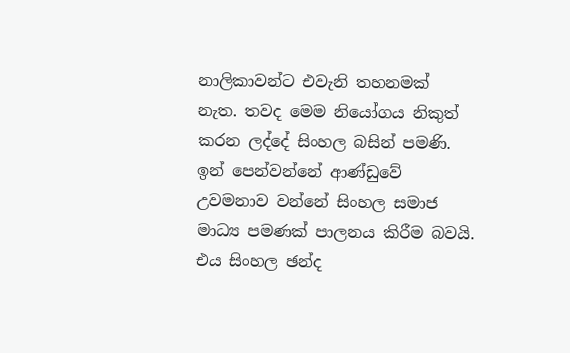නාලිකාවන්ට එවැනි තහනමක් නැත. තවද මෙම නියෝගය නිකුත් කරන ලද්දේ සිංහල බසින් පමණි. ඉන් පෙන්වන්නේ ආණ්ඩුවේ උවමනාව වන්නේ සිංහල සමාජ මාධ්‍ය පමණක් පාලනය කිරීම බවයි. එය සිංහල ඡන්ද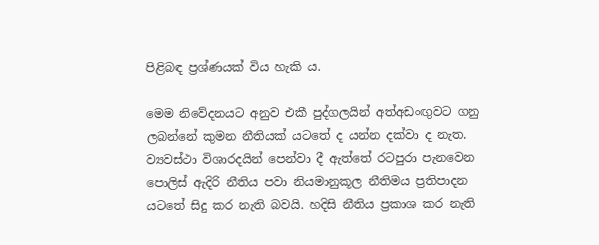පිළිබඳ ප්‍රශ්ණයක් විය හැකි ය.

මෙම නිවේදනයට අනුව එකී පුද්ගලයින් අත්අඩංඟුවට ගනු ලබන්නේ කුමන නීතියක් යටතේ ද යන්න දක්වා ද නැත. ව්‍යවස්ථා විශාරදයින් පෙන්වා දී ඇත්තේ රටපුරා පැනවෙන පොලිස් ඇදිරි නීතිය පවා නියමානුකූල නීතිමය ප්‍රතිපාදන යටතේ සිදු කර නැති බවයි. හදිසි නීතිය ප්‍රකාශ කර නැති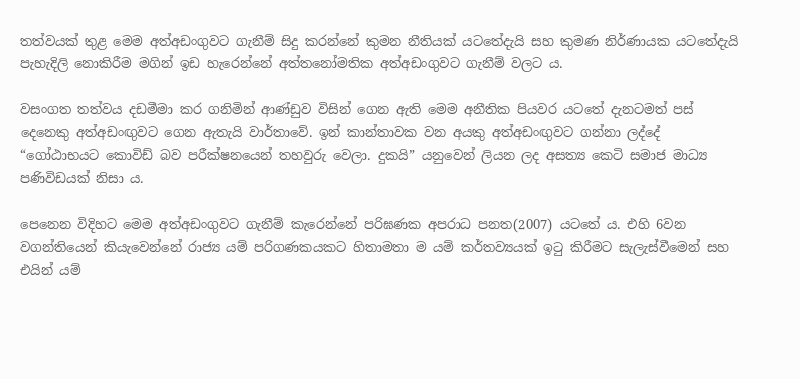තත්වයක් තුළ මෙම අත්අඩංගුවට ගැනීම් සිදු කරන්නේ කුමන නීතියක් යටතේදැයි සහ කුමණ නිර්ණායක යටතේදැයි පැහැදිලි නොකිරීම මගින් ඉඩ හැරෙන්නේ අත්තනෝමතික අත්අඩංගුවට ගැනීම් වලට ය.

වසංගත තත්වය දඩමීමා කර ගනිමින් ආණ්ඩුව විසින් ගෙන ඇති මෙම අනීතික පියවර යටතේ දැනටමත් පස් දෙනෙකු අත්අඩංඟුවට ගෙන ඇතැයි වාර්තාවේ. ඉන් කාන්තාවක වන අයකු අත්අඩංඟුවට ගන්නා ලද්දේ “ගෝඨාභයට කොවිඩ් බව පරීක්ෂනයෙන් තහවුරු වෙලා. දුකයි” යනුවෙන් ලියන ලද අසත්‍ය කෙටි සමාජ මාධ්‍ය පණිවිඩයක් නිසා ය.

පෙනෙන විදිහට මෙම අත්අඩංගුවට ගැනීම් කැරෙන්නේ පරිඝණක අපරාධ පනත(2007) යටතේ ය. එහි 6වන වගන්තියෙන් කියැවෙන්නේ රාජ්‍ය යම් පරිගණකයකට හිතාමතා ම යම් කර්තව්‍යයක් ඉටු කිරීමට සැලැස්වීමෙන් සහ එයින් යම්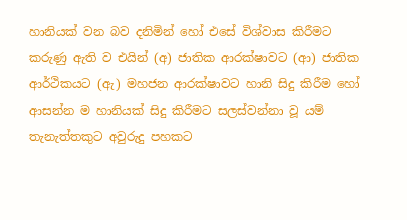හානියක් වන බව දනිමින් හෝ එසේ විශ්වාස කිරීමට කරුණු ඇති ව එයින් (අ) ජාතික ආරක්ෂාවට (ආ) ජාතික ආර්ථිකයට (ඇ) මහජන ආරක්ෂාවට හානි සිදු කිරීම හෝ ආසන්න ම හානියක් සිදු කිරීමට සලස්වන්නා වූ යම් තැනැත්තකුට අවුරුදු පහකට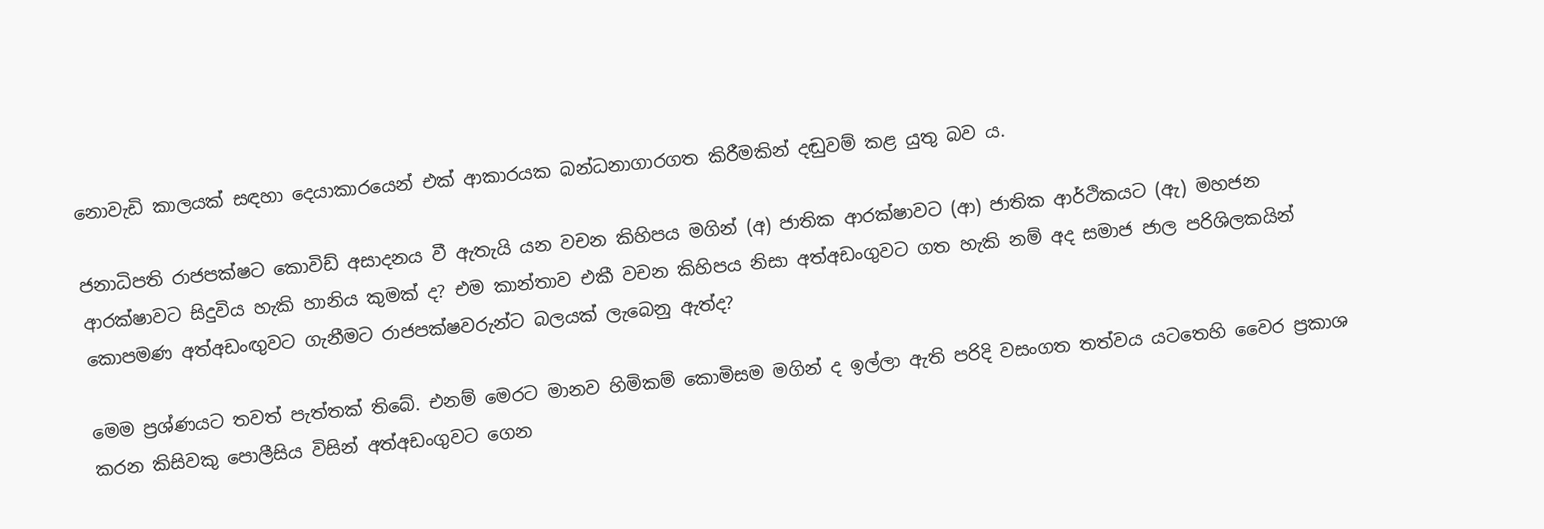නොවැඩි කාලයක් සඳහා දෙයාකාරයෙන් එක් ආකාරයක බන්ධනාගාරගත කිරීමකින් දඬුවම් කළ යුතු බව ය.

ජනාධිපති රාජපක්ෂට කොවිඩ් අසාදනය වී ඇතැයි යන වචන කිහිපය මගින් (අ) ජාතික ආරක්ෂාවට (ආ) ජාතික ආර්ථිකයට (ඇ) මහජන ආරක්ෂාවට සිදුවිය හැකි හානිය කුමක් ද? එම කාන්තාව එකී වචන කිහිපය නිසා අත්අඩංගුවට ගත හැකි නම් අද සමාජ ජාල පරිශිලකයින් කොපමණ අත්අඩංඟුවට ගැනීමට රාජපක්ෂවරුන්ට බලයක් ලැබෙනු ඇත්ද?

මෙම ප්‍රශ්ණයට තවත් පැත්තක් තිබේ. එනම් මෙරට මානව හිමිකම් කොමිසම මගින් ද ඉල්ලා ඇති පරිදි වසංගත තත්වය යටතෙහි වෛර ප්‍රකාශ කරන කිසිවකු පොලීසිය විසින් අත්අඩංගුවට ගෙන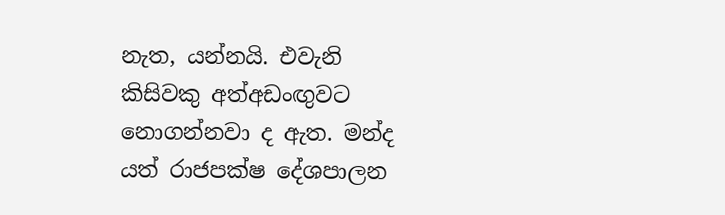නැත, යන්නයි. එවැනි කිසිවකු අත්අඩංඟුවට නොගන්නවා ද ඇත. මන්ද යත් රාජපක්ෂ දේශපාලන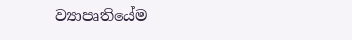ව්‍යාපෘතියේම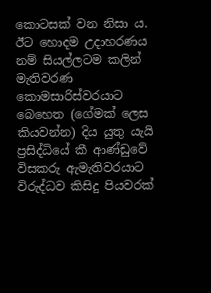කොටසක් වන නිසා ය. ඊට හොදම උදාහරණය නම් සියල්ලටම කලින් මැතිවරණ කොමසාරිස්වරයාට බෙහෙත (ගේමක් ලෙස කියවන්න) දිය යුතු යැයි ප්‍රසිද්ධියේ කී ආණ්ඩුවේ විසකරු ඇමැතිවරයාට විරුද්ධව කිසිදු පියවරක්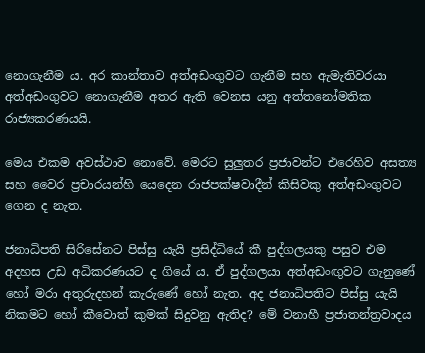නොගැනීම ය. අර කාන්තාව අත්අඩංගුවට ගැනීම සහ ඇමැතිවරයා අත්අඩංගුවට නොගැනීම අතර ඇති වෙනස යනු අත්තනෝමතික රාජ්‍යකරණයයි.

මෙය එකම අවස්ථාව නොවේ. මෙරට සුලුතර ප්‍රජාවන්ට එරෙහිව අසත්‍ය සහ වෛර ප්‍රචාරයන්හි යෙදෙන රාජපක්ෂවාදීන් කිසිවකු අත්අඩංගුවට ගෙන ද නැත.

ජනාධිපති සිරිසේනට පිස්සු යැයි ප්‍රසිද්ධියේ කී පුද්ගලයකු පසුව එම අදහස උඩ අධිකරණයට ද ගියේ ය. ඒ පුද්ගලයා අත්අඩංඟුවට ගැනුණේ හෝ මරා අතුරුදහන් කැරුණේ හෝ නැත. අද ජනාධිපතිට පිස්සු යැයි නිකමට හෝ කීවොත් කුමක් සිදුවනු ඇතිද? මේ වනාහී ප්‍රජාතන්ත්‍රවාදය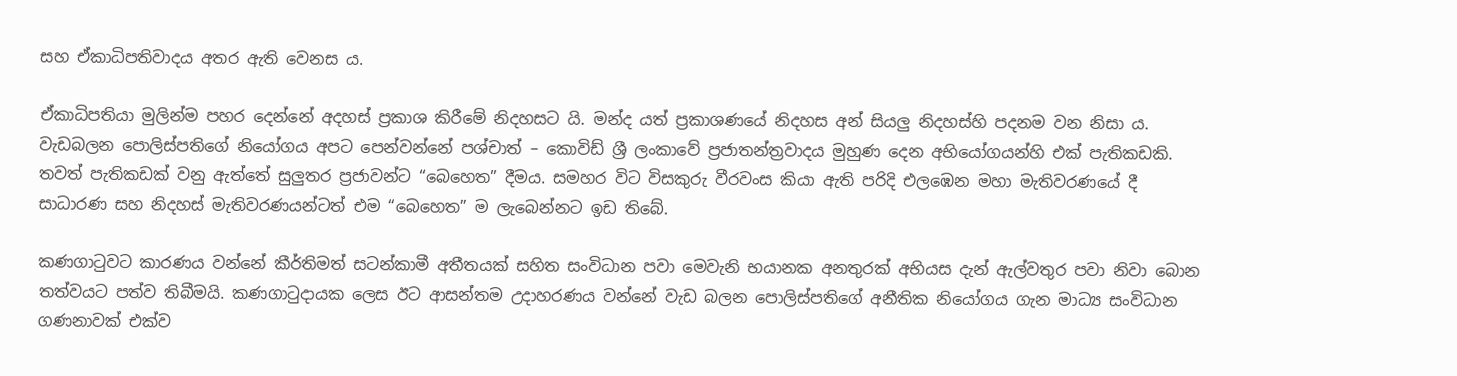සහ ඒකාධිපතිවාදය අතර ඇති වෙනස ය.

ඒකාධිපතියා මුලින්ම පහර දෙන්නේ අදහස් ප්‍රකාශ කිරීමේ නිදහසට යි. මන්ද යත් ප්‍රකාශණයේ නිදහස අන් සියලු නිදහස්හි පදනම වන නිසා ය. වැඩබලන පොලිස්පතිගේ නියෝගය අපට පෙන්වන්නේ පශ්චාත් – කොවිඩ් ශ්‍රී ලංකාවේ ප්‍රජාතන්ත්‍රවාදය මුහුණ දෙන අභියෝගයන්හි එක් පැතිකඩකි. තවත් පැතිකඩක් වනු ඇත්තේ සුලුතර ප්‍රජාවන්ට “බෙහෙත” දීමය. සමහර විට විසකුරු වීරවංස කියා ඇති පරිදි එලඹෙන මහා මැතිවරණයේ දී සාධාරණ සහ නිදහස් මැතිවරණයන්ටත් එම “බෙහෙත” ම ලැබෙන්නට ඉඩ තිබේ.

කණගාටුවට කාරණය වන්නේ කීර්තිමත් සටන්කාමී අතීතයක් සහිත සංවිධාන පවා මෙවැනි භයානක අනතුරක් අභියස දැන් ඇල්වතුර පවා නිවා බොන තත්වයට පත්ව තිබීමයි. කණගාටුදායක ලෙස ඊට ආසන්තම උදාහරණය වන්නේ වැඩ බලන පොලිස්පතිගේ අනීතික නියෝගය ගැන මාධ්‍ය සංවිධාන ගණනාවක් එක්ව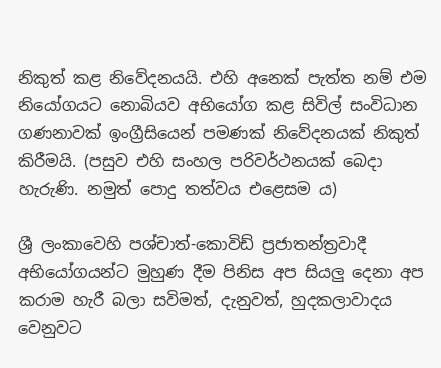නිකුත් කළ නිවේදනයයි. එහි අනෙක් පැත්ත නම් එම නියෝගයට නොබියව අභියෝග කළ සිවිල් සංවිධාන ගණනාවක් ඉංග්‍රීසියෙන් පමණක් නිවේදනයක් නිකුත් කිරීමයි. (පසුව එහි සංහල පරිවර්ථනයක් බෙදා හැරුණි. නමුත් පොදු තත්වය එළෙසම ය)

ශ්‍රී ලංකාවෙහි පශ්චාත්-කොවිඩ් ප්‍රජාතන්ත්‍රවාදී අභියෝගයන්ට මුහුණ දීම පිනිස අප සියලු දෙනා අප කරාම හැරී බලා සවිමත්, දැනුවත්, හුදකලාවාදය වෙනුවට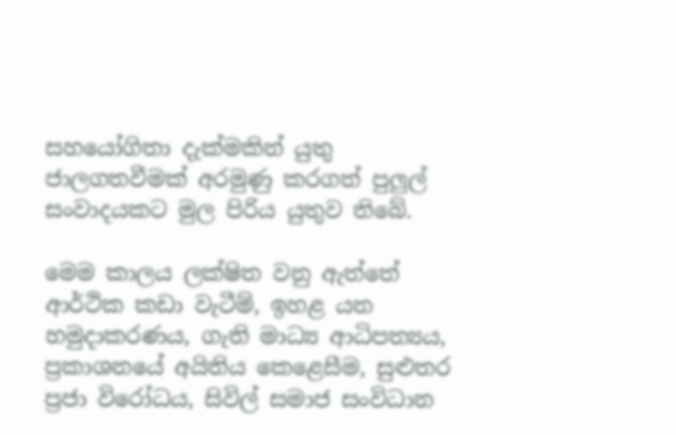සහයෝගිතා දැක්මකින් යුතු ජාලගතවීමක් අරමුණු කරගත් පුලුල් සංවාදයකට මුල පිරිය යුතුව තිබේ.

මෙම කාලය ලක්ෂිත වනු ඇත්තේ ආර්ථික කඩා වැටීම්, ඉහළ යන හමුදාකරණය, ගැති මාධ්‍ය ආධිපත්‍යය, ප්‍රකාශනයේ අයිතිය කෙළෙසීම, සුළුතර ප්‍රජා විරෝධය, සිවිල් සමාජ සංවිධාන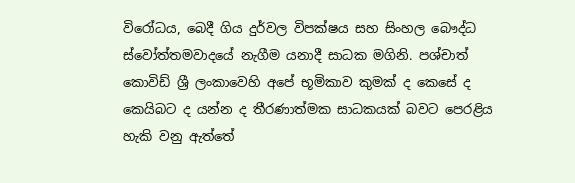විරෝධය, බෙදී ගිය දුර්වල විපක්ෂය සහ සිංහල බෞද්ධ ස්වෝත්තමවාදයේ නැගීම යනාදී සාධක මගිනි. පශ්චාත් කොවිඩ් ශ්‍රී ලංකාවෙහි අපේ භූමිකාව කුමක් ද කෙසේ ද කෙයිබට ද යන්න ද තීරණාත්මක සාධකයක් බවට පෙරළිය හැකි වනු ඇත්තේ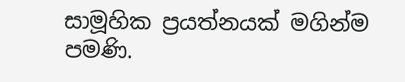සාමූහික ප්‍රයත්නයක් මගින්ම පමණි.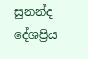සුනන්ද දේශප්‍රිය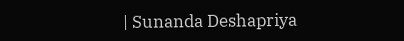| Sunanda Deshapriya